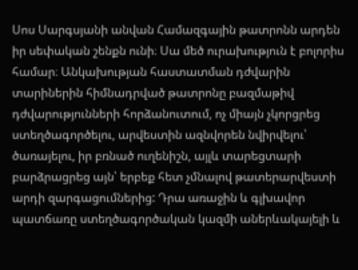Սոս Սարգսյանի անվան Համազգային թատրոնն արդեն իր սեփական շենքն ունի։ Սա մեծ ուրախություն է բոլորիս համար։ Անկախության հաստատման դժվարին տարիներին հիմնադրված թատրոնը բազմաթիվ դժվարությունների հորձանուտում, ոչ միայն չկորցրեց ստեղծագործելու, արվեստին ազնվորեն նվիրվելու՝ ծառայելու, իր բռնած ուղենիշն, այլև տարեցտարի բարձրացրեց այն՝ երբեք հետ չմնալով թատերարվեստի արդի զարգացումներից: Դրա առաջին և գլխավոր պատճառը ստեղծագործական կազմի աներևակայելի և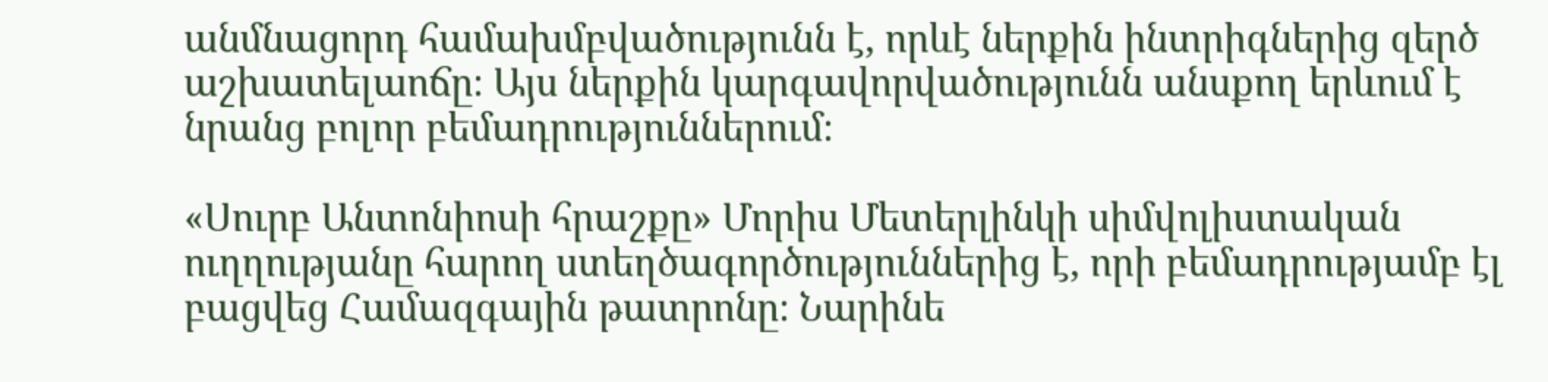անմնացորդ համախմբվածությունն է, որևէ ներքին ինտրիգներից զերծ աշխատելաոճը։ Այս ներքին կարգավորվածությունն անսքող երևում է նրանց բոլոր բեմադրություններում։

«Սուրբ Անտոնիոսի հրաշքը» Մորիս Մետերլինկի սիմվոլիստական ուղղությանը հարող ստեղծագործություններից է, որի բեմադրությամբ էլ բացվեց Համազգային թատրոնը։ Նարինե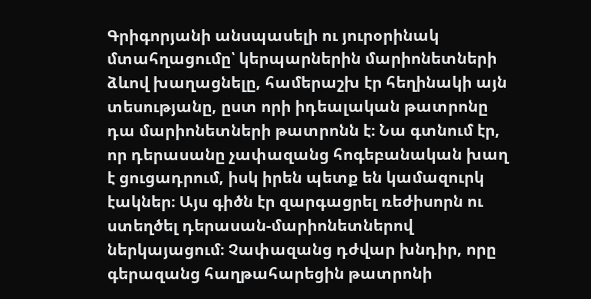Գրիգորյանի անսպասելի ու յուրօրինակ մտահղացումը՝ կերպարներին մարիոնետների ձևով խաղացնելը, համերաշխ էր հեղինակի այն տեսությանը, ըստ որի իդեալական թատրոնը դա մարիոնետների թատրոնն է։ Նա գտնում էր, որ դերասանը չափազանց հոգեբանական խաղ է ցուցադրում, իսկ իրեն պետք են կամազուրկ էակներ։ Այս գիծն էր զարգացրել ռեժիսորն ու ստեղծել դերասան-մարիոնետներով ներկայացում։ Չափազանց դժվար խնդիր, որը գերազանց հաղթահարեցին թատրոնի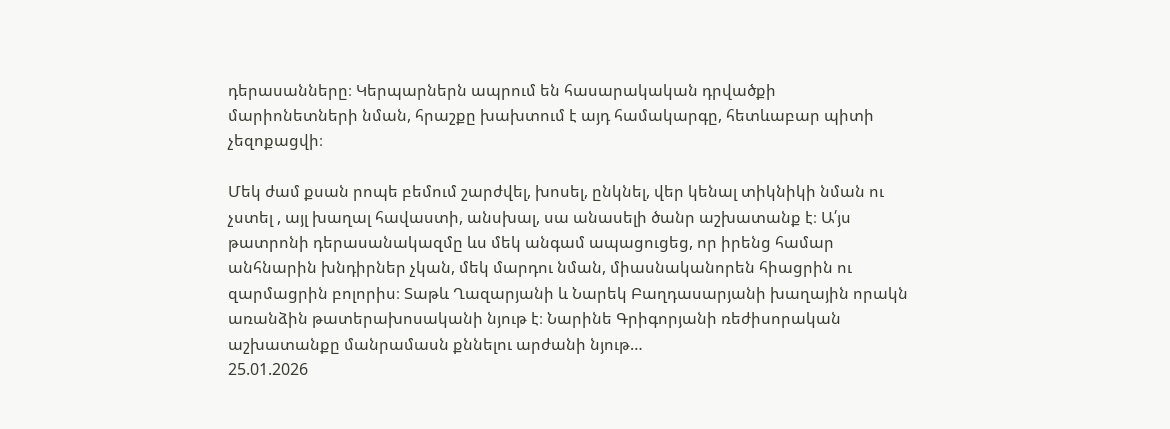դերասանները։ Կերպարներն ապրում են հասարակական դրվածքի մարիոնետների նման, հրաշքը խախտում է այդ համակարգը, հետևաբար պիտի չեզոքացվի։

Մեկ ժամ քսան րոպե բեմում շարժվել, խոսել, ընկնել, վեր կենալ տիկնիկի նման ու չստել , այլ խաղալ հավաստի, անսխալ, սա անասելի ծանր աշխատանք է։ Ա՛յս թատրոնի դերասանակազմը ևս մեկ անգամ ապացուցեց, որ իրենց համար անհնարին խնդիրներ չկան, մեկ մարդու նման, միասնականորեն հիացրին ու զարմացրին բոլորիս։ Տաթև Ղազարյանի և Նարեկ Բաղդասարյանի խաղային որակն առանձին թատերախոսականի նյութ է։ Նարինե Գրիգորյանի ռեժիսորական աշխատանքը մանրամասն քննելու արժանի նյութ…
25.01.2026